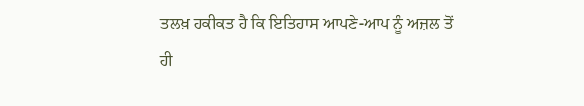ਤਲਖ਼ ਹਕੀਕਤ ਹੈ ਕਿ ਇਤਿਹਾਸ ਆਪਣੇ-ਆਪ ਨੂੰ ਅਜ਼ਲ ਤੋਂ ਹੀ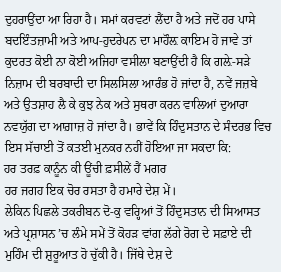ਦੁਹਰਾਉਂਦਾ ਆ ਰਿਹਾ ਹੈ। ਸਮਾਂ ਕਰਵਟਾਂ ਲੈਂਦਾ ਹੈ ਅਤੇ ਜਦੋਂ ਹਰ ਪਾਸੇ ਬਦਇੰਤਜ਼ਾਮੀ ਅਤੇ ਆਪ-ਹੁਦਰੇਪਨ ਦਾ ਮਾਹੌਲ਼ ਕਾਇਮ ਹੋ ਜਾਵੇ ਤਾਂ ਕੁਦਰਤ ਕੋਈ ਨਾ ਕੋਈ ਅਜਿਹਾ ਵਸੀਲਾ ਬਣਾਉਂਦੀ ਹੈ ਕਿ ਗਲ਼ੇ-ਸੜੇ ਨਿਜ਼ਾਮ ਦੀ ਬਰਬਾਦੀ ਦਾ ਸਿਲਸਿਲਾ ਆਰੰਭ ਹੋ ਜਾਂਦਾ ਹੈ, ਨਵੇਂ ਜਜ਼ਬੇ ਅਤੇ ਉਤਸ਼ਾਹ ਲੈ ਕੇ ਕੁਝ ਨੇਕ ਅਤੇ ਸੁਥਰਾ ਕਰਨ ਵਾਲਿਆਂ ਦੁਆਰਾ ਨਵਯੁੱਗ ਦਾ ਆਗ਼ਾਜ਼ ਹੋ ਜਾਂਦਾ ਹੈ। ਭਾਵੇਂ ਕਿ ਹਿੰਦੁਸਤਾਨ ਦੇ ਸੰਦਰਭ ਵਿਚ ਇਸ ਸੱਚਾਈ ਤੋਂ ਕਤਈ ਮੁਨਕਰ ਨਹੀਂ ਹੋਇਆ ਜਾ ਸਕਦਾ ਕਿ:
ਹਰ ਤਰਫ਼ ਕਾਨੂੰਨ ਕੀ ਊਂਚੀ ਫ਼ਸੀਲੇਂ ਹੈਂ ਮਗਰ
ਹਰ ਜਗਹ ਇਕ ਚੋਰ ਰਸਤਾ ਹੈ ਹਮਾਰੇ ਦੇਸ਼ ਮੇਂ।
ਲੇਕਿਨ ਪਿਛਲੇ ਤਕਰੀਬਨ ਦੋ-ਕੁ ਵਰ੍ਹਿਆਂ ਤੋਂ ਹਿੰਦੁਸਤਾਨ ਦੀ ਸਿਆਸਤ ਅਤੇ ਪ੍ਰਸ਼ਾਸਨ ’ਚ ਲੰਮੇ ਸਮੇਂ ਤੋਂ ਕੋਹੜ ਵਾਂਗ ਲੱਗੇ ਰੋਗ ਦੇ ਸਫ਼ਾਏ ਦੀ ਮੁਹਿੰਮ ਦੀ ਸ਼ੁਰੂਆਤ ਹੋ ਚੁੱਕੀ ਹੈ। ਜਿੱਥੇ ਦੇਸ਼ ਦੇ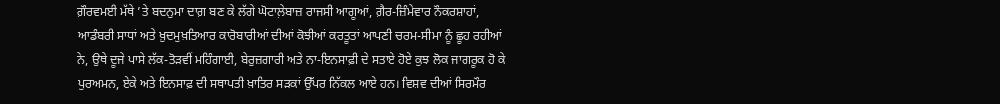ਗ਼ੌਰਵਮਈ ਮੱਥੇ ’ਤੇ ਬਦਨੁਮਾ ਦਾਗ਼ ਬਣ ਕੇ ਲੱਗੇ ਘੋਟਾਲ਼ੇਬਾਜ਼ ਰਾਜਸੀ ਆਗੂਆਂ, ਗ਼ੈਰ-ਜ਼ਿੰਮੇਵਾਰ ਨੌਕਰਸ਼ਾਹਾਂ, ਆਡੰਬਰੀ ਸਾਧਾਂ ਅਤੇ ਖ਼ੁਦਮੁਖ਼ਤਿਆਰ ਕਾਰੋਬਾਰੀਆਂ ਦੀਆਂ ਕੋਝੀਆਂ ਕਰਤੂਤਾਂ ਆਪਣੀ ਚਰਮ-ਸੀਮਾ ਨੂੰ ਛੂਹ ਰਹੀਆਂ ਨੇ, ਉਥੇ ਦੂਜੇ ਪਾਸੇ ਲੱਕ-ਤੋੜਵੀਂ ਮਹਿੰਗਾਈ, ਬੇਰੁਜ਼ਗਾਰੀ ਅਤੇ ਨਾ-ਇਨਸਾਫ਼ੀ ਦੇ ਸਤਾਏ ਹੋਏ ਕੁਝ ਲੋਕ ਜਾਗਰੂਕ ਹੋ ਕੇ ਪੁਰਅਮਨ, ਏਕੇ ਅਤੇ ਇਨਸਾਫ਼ ਦੀ ਸਥਾਪਤੀ ਖ਼ਾਤਿਰ ਸੜਕਾਂ ਉੱਪਰ ਨਿੱਕਲ ਆਏ ਹਨ। ਵਿਸ਼ਵ ਦੀਆਂ ਸਿਰਮੌਰ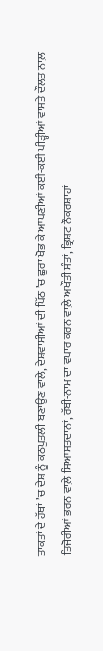ਤਾਕਤਾਂ ਦੇ ਹੱਥਾਂ ’ਚ ਦੇਸ਼ ਨੂੰ ਕਠਪੁਤਲੀ ਬਣਾਉਣ ਵਾਲੇ, ਦੇਸ਼ਵਾਸੀਆਂ ਦੀ ਪਿੱਠ ’ਚ ਛੁਰਾ ਖੋਭ ਕੇ ਆਪਣੀਆਂ ਕਈ-ਕਈ ਪੀੜ੍ਹੀਆਂ ਵਾਸਤੇ ਦੌਲਤ ਨਾਲ਼ ਤਿਜੋਰੀਆਂ ਭਰਨ ਵਾਲ਼ੇ ਸਿਆਸਤਦਾਨਾਂ, ਰੱਬੀ-ਨਾਮ ਦਾ ਵਪਾਰ ਕਰਨ ਵਾਲ਼ੇ ਅਖੌਤੀ ਸੰਤਾਂ, ਭ੍ਰਿਸ਼ਟ ਨੌਕਰਸ਼ਾਹਾਂ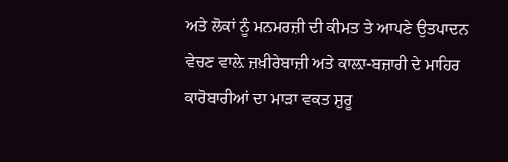ਅਤੇ ਲੋਕਾਂ ਨੂੰ ਮਨਮਰਜ਼ੀ ਦੀ ਕੀਮਤ ਤੇ ਆਪਣੇ ਉਤਪਾਦਨ ਵੇਚਣ ਵਾਲ਼ੇ ਜ਼ਖ਼ੀਰੇਬਾਜ਼ੀ ਅਤੇ ਕਾਲ਼ਾ-ਬਜ਼ਾਰੀ ਦੇ ਮਾਹਿਰ ਕਾਰੋਬਾਰੀਆਂ ਦਾ ਮਾੜਾ ਵਕਤ ਸ਼ੁਰੂ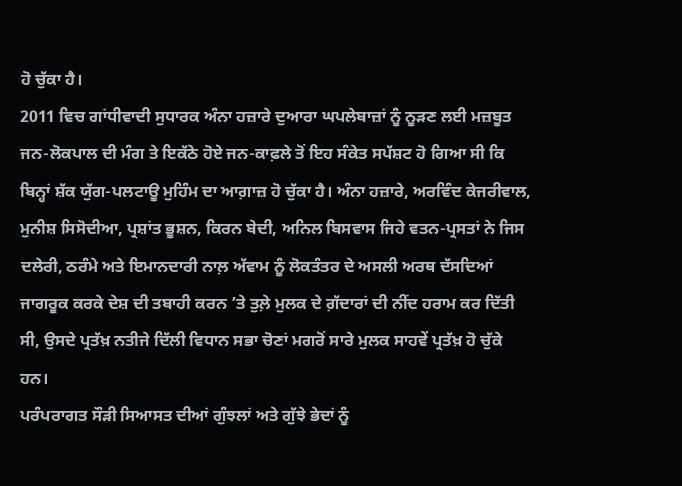ਹੋ ਚੁੱਕਾ ਹੈ।
2011 ਵਿਚ ਗਾਂਧੀਵਾਦੀ ਸੁਧਾਰਕ ਅੰਨਾ ਹਜ਼ਾਰੇ ਦੁਆਰਾ ਘਪਲੇਬਾਜ਼ਾਂ ਨੂੰ ਨੂੜਣ ਲਈ ਮਜ਼ਬੂਤ ਜਨ-ਲੋਕਪਾਲ ਦੀ ਮੰਗ ਤੇ ਇਕੱਠੇ ਹੋਏ ਜਨ-ਕਾਫ਼ਲੇ ਤੋਂ ਇਹ ਸੰਕੇਤ ਸਪੱਸ਼ਟ ਹੋ ਗਿਆ ਸੀ ਕਿ ਬਿਨ੍ਹਾਂ ਸ਼ੱਕ ਯੁੱਗ-ਪਲਟਾਊ ਮੁਹਿੰਮ ਦਾ ਆਗ਼ਾਜ਼ ਹੋ ਚੁੱਕਾ ਹੈ। ਅੰਨਾ ਹਜ਼ਾਰੇ, ਅਰਵਿੰਦ ਕੇਜਰੀਵਾਲ, ਮੁਨੀਸ਼ ਸਿਸੋਦੀਆ, ਪ੍ਰਸ਼ਾਂਤ ਭੂਸ਼ਨ, ਕਿਰਨ ਬੇਦੀ, ਅਨਿਲ ਬਿਸਵਾਸ ਜਿਹੇ ਵਤਨ-ਪ੍ਰਸਤਾਂ ਨੇ ਜਿਸ ਦਲੇਰੀ, ਠਰੰਮੇ ਅਤੇ ਇਮਾਨਦਾਰੀ ਨਾਲ਼ ਅੱਵਾਮ ਨੂੰ ਲੋਕਤੰਤਰ ਦੇ ਅਸਲੀ ਅਰਥ ਦੱਸਦਿਆਂ ਜਾਗਰੂਕ ਕਰਕੇ ਦੇਸ਼ ਦੀ ਤਬਾਹੀ ਕਰਨ ’ਤੇ ਤੁਲ਼ੇ ਮੁਲਕ ਦੇ ਗ਼ੱਦਾਰਾਂ ਦੀ ਨੀਂਦ ਹਰਾਮ ਕਰ ਦਿੱਤੀ ਸੀ, ਉਸਦੇ ਪ੍ਰਤੱਖ਼ ਨਤੀਜੇ ਦਿੱਲੀ ਵਿਧਾਨ ਸਭਾ ਚੋਣਾਂ ਮਗਰੋਂ ਸਾਰੇ ਮੁਲਕ ਸਾਹਵੇਂ ਪ੍ਰਤੱਖ਼ ਹੋ ਚੁੱਕੇ ਹਨ।
ਪਰੰਪਰਾਗਤ ਸੌੜੀ ਸਿਆਸਤ ਦੀਆਂ ਗੁੰਝਲਾਂ ਅਤੇ ਗੁੱਝੇ ਭੇਦਾਂ ਨੂੰ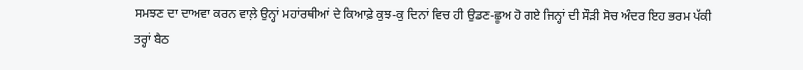ਸਮਝਣ ਦਾ ਦਾਅਵਾ ਕਰਨ ਵਾਲ਼ੇ ਉਨ੍ਹਾਂ ਮਹਾਂਰਥੀਆਂ ਦੇ ਕਿਆਫ਼ੇ ਕੁਝ-ਕੁ ਦਿਨਾਂ ਵਿਚ ਹੀ ਉਡਣ-ਛੂਅ ਹੋ ਗਏ ਜਿਨ੍ਹਾਂ ਦੀ ਸੌੜੀ ਸੋਚ ਅੰਦਰ ਇਹ ਭਰਮ ਪੱਕੀ ਤਰ੍ਹਾਂ ਬੈਠ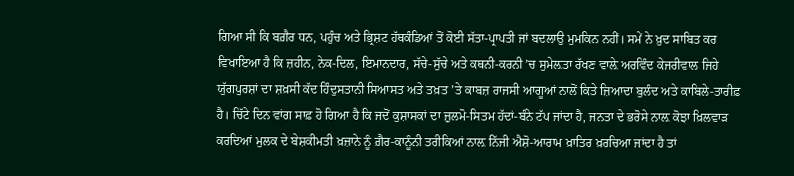ਗਿਆ ਸੀ ਕਿ ਬਗ਼ੈਰ ਧਨ, ਪਹੁੰਚ ਅਤੇ ਭ੍ਰਿਸ਼ਟ ਹੱਥਕੰਡਿਆਂ ਤੋਂ ਕੋਈ ਸੱਤਾ-ਪ੍ਰਾਪਤੀ ਜਾਂ ਬਦਲਾਉ ਮੁਮਕਿਨ ਨਹੀਂ। ਸਮੇਂ ਨੇ ਖ਼ੁਦ ਸਾਬਿਤ ਕਰ ਵਿਖਾਇਆ ਹੈ ਕਿ ਜ਼ਹੀਨ, ਨੇਕ-ਦਿਲ, ਇਮਾਨਦਾਰ, ਸੱਚੇ-ਸੁੱਚੇ ਅਤੇ ਕਥਨੀ-ਕਰਨੀ ’ਚ ਸੁਮੇਲ਼ਤਾ ਰੱਖਣ ਵਾਲ਼ੇ ਅਰਵਿੰਦ ਕੇਜਰੀਵਾਲ ਜਿਹੇ ਯੁੱਗਪੁਰਸ਼ਾਂ ਦਾ ਸ਼ਖ਼ਸੀ ਕੱਦ ਹਿੰਦੁਸਤਾਨੀ ਸਿਆਸਤ ਅਤੇ ਤਖ਼ਤ ’ਤੇ ਕਾਬਜ਼ ਰਾਜਸੀ ਆਗੂਆਂ ਨਾਲੋਂ ਕਿਤੇ ਜ਼ਿਆਦਾ ਬੁਲੰਦ ਅਤੇ ਕਾਬਿਲੇ-ਤਾਰੀਫ਼ ਹੈ। ਚਿੱਟੇ ਦਿਨ ਵਾਂਗ ਸਾਫ਼ ਹੋ ਗਿਆ ਹੈ ਕਿ ਜਦੋਂ ਕੁਸ਼ਾਸਕਾਂ ਦਾ ਜ਼ੁਲਮੋ-ਸਿਤਮ ਹੱਦਾਂ-ਬੰਨੇ ਟੱਪ ਜਾਂਦਾ ਹੈ, ਜਨਤਾ ਦੇ ਭਰੋਸੇ ਨਾਲ਼ ਕੋਝਾ ਖ਼ਿਲਵਾੜ ਕਰਦਿਆਂ ਮੁਲਕ ਦੇ ਬੇਸ਼ਕੀਮਤੀ ਖ਼ਜ਼ਾਨੇ ਨੂੰ ਗ਼ੈਰ-ਕਾਨੂੰਨੀ ਤਰੀਕਿਆਂ ਨਾਲ਼ ਨਿੱਜੀ ਐਸ਼ੋ-ਆਰਾਮ ਖ਼ਾਤਿਰ ਖ਼ਰਚਿਆ ਜਾਂਦਾ ਹੈ ਤਾਂ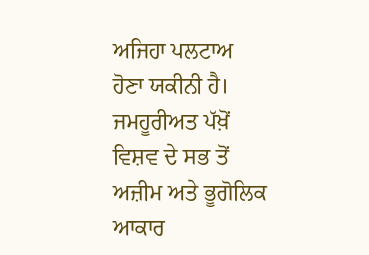ਅਜਿਹਾ ਪਲਟਾਅ ਹੋਣਾ ਯਕੀਨੀ ਹੈ।
ਜਮਹੂਰੀਅਤ ਪੱਖ਼ੋਂ ਵਿਸ਼ਵ ਦੇ ਸਭ ਤੋਂ ਅਜ਼ੀਮ ਅਤੇ ਭੂਗੋਲਿਕ ਆਕਾਰ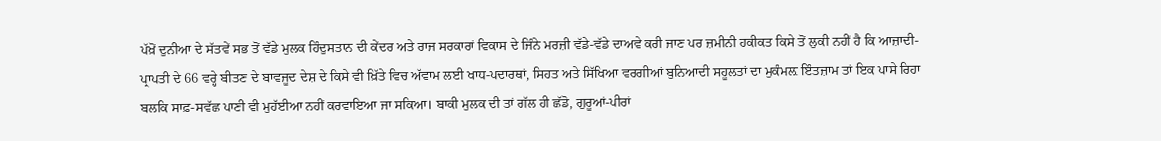ਪੱਖ਼ੋਂ ਦੁਨੀਆ ਦੇ ਸੱਤਵੇਂ ਸਭ ਤੋਂ ਵੱਡੇ ਮੁਲਕ ਹਿੰਦੁਸਤਾਨ ਦੀ ਕੇਂਦਰ ਅਤੇ ਰਾਜ ਸਰਕਾਰਾਂ ਵਿਕਾਸ ਦੇ ਜਿੰਨੇ ਮਰਜ਼ੀ ਵੱਡੇ-ਵੱਡੇ ਦਾਅਵੇ ਕਰੀ ਜਾਣ ਪਰ ਜ਼ਮੀਨੀ ਹਕੀਕਤ ਕਿਸੇ ਤੋਂ ਲੁਕੀ ਨਹੀਂ ਹੈ ਕਿ ਆਜ਼ਾਦੀ-ਪ੍ਰਾਪਤੀ ਦੇ 66 ਵਰ੍ਹੇ ਬੀਤਣ ਦੇ ਬਾਵਜੂਦ ਦੇਸ਼ ਦੇ ਕਿਸੇ ਵੀ ਖ਼ਿੱਤੇ ਵਿਚ ਅੱਵਾਮ ਲਈ ਖਾਧ-ਪਦਾਰਥਾਂ, ਸਿਹਤ ਅਤੇ ਸਿੱਖਿਆ ਵਰਗੀਆਂ ਬੁਨਿਆਦੀ ਸਹੂਲਤਾਂ ਦਾ ਮੁਕੰਮਲ਼ ਇੰਤਜ਼ਾਮ ਤਾਂ ਇਕ ਪਾਸੇ ਰਿਹਾ ਬਲਕਿ ਸਾਫ਼-ਸਵੱਛ ਪਾਣੀ ਵੀ ਮੁਹੱਈਆ ਨਹੀਂ ਕਰਵਾਇਆ ਜਾ ਸਕਿਆ। ਬਾਕੀ ਮੁਲਕ ਦੀ ਤਾਂ ਗੱਲ ਹੀ ਛੱਡੋ, ਗੁਰੂਆਂ-ਪੀਰਾਂ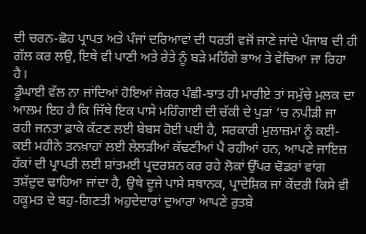ਦੀ ਚਰਨ-ਛੋਹ ਪ੍ਰਾਪਤ ਅਤੇ ਪੰਜਾਂ ਦਰਿਆਵਾਂ ਦੀ ਧਰਤੀ ਵਜੋਂ ਜਾਣੇ ਜਾਂਦੇ ਪੰਜਾਬ ਦੀ ਹੀ ਗੱਲ ਕਰ ਲਉ, ਇਥੇ ਵੀ ਪਾਣੀ ਅਤੇ ਰੇਤੇ ਨੂੰ ਬੜੇ ਮਹਿੰਗੇ ਭਾਅ ਤੇ ਵੇਚਿਆ ਜਾ ਰਿਹਾ ਹੈ।
ਡੂੰਘਾਈ ਵੱਲ ਨਾ ਜਾਂਦਿਆਂ ਹੋਇਆਂ ਜੇਕਰ ਪੰਛੀ-ਝਾਤ ਹੀ ਮਾਰੀਏ ਤਾਂ ਸਮੁੱਚੇ ਮੁਲਕ ਦਾ ਆਲਮ ਇਹ ਹੈ ਕਿ ਜਿੱਥੇ ਇਕ ਪਾਸੇ ਮਹਿੰਗਾਈ ਦੀ ਚੱਕੀ ਦੇ ਪੁੜਾਂ ’ਚ ਨਪੀੜੀ ਜਾ ਰਹੀ ਜਨਤਾ ਫ਼ਾਕੇ ਕੱਟਣ ਲਈ ਬੇਬਸ ਹੋਈ ਪਈ ਹੈ, ਸਰਕਾਰੀ ਮੁਲਾਜ਼ਮਾਂ ਨੂੰ ਕਈ-ਕਈ ਮਹੀਨੇ ਤਨਖ਼ਾਹਾਂ ਲਈ ਲੇਲੜੀਆਂ ਕੱਢਣੀਆਂ ਪੈ ਰਹੀਆਂ ਹਨ, ਆਪਣੇ ਜਾਇਜ਼ ਹੱਕਾਂ ਦੀ ਪ੍ਰਾਪਤੀ ਲਈ ਸ਼ਾਂਤਮਈ ਪ੍ਰਦਰਸ਼ਨ ਕਰ ਰਹੇ ਲੋਕਾਂ ਉੱਪਰ ਢੋਡਰਾਂ ਵਾਂਗ ਤਸ਼ੱਦੁਦ ਢਾਹਿਆ ਜਾਂਦਾ ਹੈ, ਉਥੇ ਦੂਜੇ ਪਾਸੇ ਸਥਾਨਕ, ਪ੍ਰਾਦੇਸ਼ਿਕ ਜਾਂ ਕੇਂਦਰੀ ਕਿਸੇ ਵੀ ਹਕੂਮਤ ਦੇ ਬਹੁ-ਗਿਣਤੀ ਅਹੁਦੇਦਾਰਾਂ ਦੁਆਰਾ ਆਪਣੇ ਰੁਤਬੇ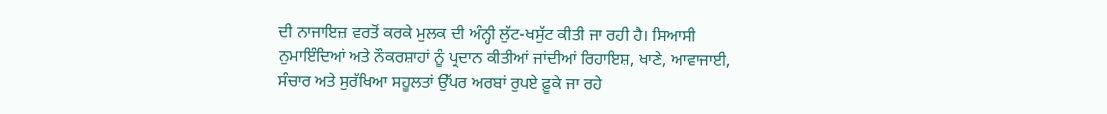ਦੀ ਨਾਜਾਇਜ਼ ਵਰਤੋਂ ਕਰਕੇ ਮੁਲਕ ਦੀ ਅੰਨ੍ਹੀ ਲੁੱਟ-ਖਸੁੱਟ ਕੀਤੀ ਜਾ ਰਹੀ ਹੈ। ਸਿਆਸੀ ਨੁਮਾਇੰਦਿਆਂ ਅਤੇ ਨੌਕਰਸ਼ਾਹਾਂ ਨੂੰ ਪ੍ਰਦਾਨ ਕੀਤੀਆਂ ਜਾਂਦੀਆਂ ਰਿਹਾਇਸ਼, ਖਾਣੇ, ਆਵਾਜਾਈ, ਸੰਚਾਰ ਅਤੇ ਸੁਰੱਖਿਆ ਸਹੂਲਤਾਂ ਉੱਪਰ ਅਰਬਾਂ ਰੁਪਏ ਫ਼ੂਕੇ ਜਾ ਰਹੇ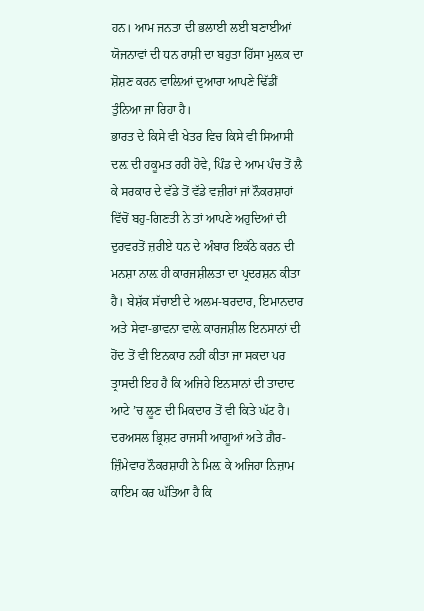ਹਨ। ਆਮ ਜਨਤਾ ਦੀ ਭਲਾਈ ਲਈ ਬਣਾਈਆਂ ਯੋਜਨਾਵਾਂ ਦੀ ਧਨ ਰਾਸ਼ੀ ਦਾ ਬਹੁਤਾ ਹਿੱਸਾ ਮੁਲ਼ਕ ਦਾ ਸ਼ੋਸ਼ਣ ਕਰਨ ਵਾਲ਼ਿਆਂ ਦੁਆਰਾ ਆਪਣੇ ਢਿੱਡੀਂ ਤੁੰਨਿਆ ਜਾ ਰਿਹਾ ਹੈ।
ਭਾਰਤ ਦੇ ਕਿਸੇ ਵੀ ਖੇਤਰ ਵਿਚ ਕਿਸੇ ਵੀ ਸਿਆਸੀ ਦਲ਼ ਦੀ ਹਕੂਮਤ ਰਹੀ ਹੋਵੇ, ਪਿੰਡ ਦੇ ਆਮ ਪੰਚ ਤੋਂ ਲੈ ਕੇ ਸਰਕਾਰ ਦੇ ਵੱਡੇ ਤੋਂ ਵੱਡੇ ਵਜ਼ੀਰਾਂ ਜਾਂ ਨੌਕਰਸ਼ਾਹਾਂ ਵਿੱਚੋਂ ਬਹੁ-ਗਿਣਤੀ ਨੇ ਤਾਂ ਆਪਣੇ ਅਹੁਦਿਆਂ ਦੀ ਦੁਰਵਰਤੋਂ ਜ਼ਰੀਏ ਧਨ ਦੇ ਅੰਬਾਰ ਇਕੱਠੇ ਕਰਨ ਦੀ ਮਨਸ਼ਾ ਨਾਲ਼ ਹੀ ਕਾਰਜਸ਼ੀਲਤਾ ਦਾ ਪ੍ਰਦਰਸ਼ਨ ਕੀਤਾ ਹੈ। ਬੇਸ਼ੱਕ ਸੱਚਾਈ ਦੇ ਅਲਮ-ਬਰਦਾਰ, ਇਮਾਨਦਾਰ ਅਤੇ ਸੇਵਾ-ਭਾਵਨਾ ਵਾਲ਼ੇ ਕਾਰਜਸ਼ੀਲ ਇਨਸਾਨਾਂ ਦੀ ਹੋਂਦ ਤੋਂ ਵੀ ਇਨਕਾਰ ਨਹੀਂ ਕੀਤਾ ਜਾ ਸਕਦਾ ਪਰ ਤ੍ਰਾਸਦੀ ਇਹ ਹੈ ਕਿ ਅਜਿਹੇ ਇਨਸਾਨਾਂ ਦੀ ਤਾਦਾਦ ਆਟੇ ’ਚ ਲੂਣ ਦੀ ਮਿਕਦਾਰ ਤੋਂ ਵੀ ਕਿਤੇ ਘੱਟ ਹੈ। ਦਰਅਸਲ ਭ੍ਰਿਸ਼ਟ ਰਾਜਸੀ ਆਗੂਆਂ ਅਤੇ ਗ਼ੈਰ-ਜ਼ਿੰਮੇਵਾਰ ਨੌਕਰਸ਼ਾਹੀ ਨੇ ਮਿਲ਼ ਕੇ ਅਜਿਹਾ ਨਿਜ਼ਾਮ ਕਾਇਮ ਕਰ ਘੱਤਿਆ ਹੈ ਕਿ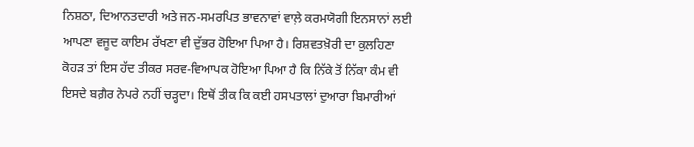ਨਿਸ਼ਠਾ, ਦਿਆਨਤਦਾਰੀ ਅਤੇ ਜਨ-ਸਮਰਪਿਤ ਭਾਵਨਾਵਾਂ ਵਾਲ਼ੇ ਕਰਮਯੋਗੀ ਇਨਸਾਨਾਂ ਲਈ ਆਪਣਾ ਵਜੂਦ ਕਾਇਮ ਰੱਖਣਾ ਵੀ ਦੁੱਭਰ ਹੋਇਆ ਪਿਆ ਹੈ। ਰਿਸ਼ਵਤਖ਼ੋਰੀ ਦਾ ਕੁਲਹਿਣਾ ਕੋਹੜ ਤਾਂ ਇਸ ਹੱਦ ਤੀਕਰ ਸਰਵ-ਵਿਆਪਕ ਹੋਇਆ ਪਿਆ ਹੈ ਕਿ ਨਿੱਕੇ ਤੋਂ ਨਿੱਕਾ ਕੰਮ ਵੀ ਇਸਦੇ ਬਗ਼ੈਰ ਨੇਪਰੇ ਨਹੀਂ ਚੜ੍ਹਦਾ। ਇਥੋਂ ਤੀਕ ਕਿ ਕਈ ਹਸਪਤਾਲਾਂ ਦੁਆਰਾ ਬਿਮਾਰੀਆਂ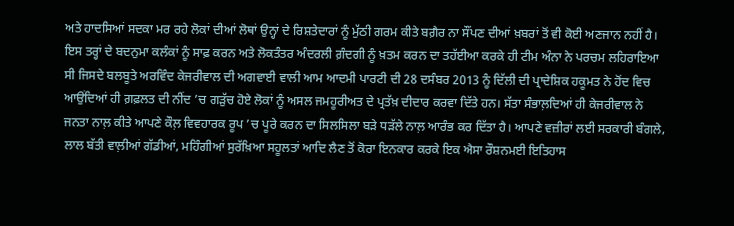ਅਤੇ ਹਾਦਸਿਆਂ ਸਦਕਾ ਮਰ ਰਹੇ ਲੋਕਾਂ ਦੀਆਂ ਲੋਥਾਂ ਉਨ੍ਹਾਂ ਦੇ ਰਿਸ਼ਤੇਦਾਰਾਂ ਨੂੰ ਮੁੱਠੀ ਗਰਮ ਕੀਤੇ ਬਗ਼ੈਰ ਨਾ ਸੌਂਪਣ ਦੀਆਂ ਖ਼ਬਰਾਂ ਤੋਂ ਵੀ ਕੋਈ ਅਣਜਾਨ ਨਹੀਂ ਹੈ।
ਇਸ ਤਰ੍ਹਾਂ ਦੇ ਬਦਨੁਮਾ ਕਲੰਕਾਂ ਨੂੰ ਸਾਫ਼ ਕਰਨ ਅਤੇ ਲੋਕਤੰਤਰ ਅੰਦਰਲੀ ਗ਼ੰਦਗੀ ਨੂੰ ਖ਼ਤਮ ਕਰਨ ਦਾ ਤਹੱਈਆ ਕਰਕੇ ਹੀ ਟੀਮ ਅੰਨਾ ਨੇ ਪਰਚਮ ਲਹਿਰਾਇਆ ਸੀ ਜਿਸਦੇ ਬਲਬੂਤੇ ਅਰਵਿੰਦ ਕੇਜਰੀਵਾਲ ਦੀ ਅਗਵਾਈ ਵਾਲੀ ਆਮ ਆਦਮੀ ਪਾਰਟੀ ਦੀ 28 ਦਸੰਬਰ 2013 ਨੂੰ ਦਿੱਲੀ ਦੀ ਪ੍ਰਾਦੇਸ਼ਿਕ ਹਕੂਮਤ ਨੇ ਹੋਂਦ ਵਿਚ ਆਉਂਦਿਆਂ ਹੀ ਗ਼ਫ਼ਲਤ ਦੀ ਨੀਂਦ ’ਚ ਗੜੁੱਚ ਹੋਏ ਲੋਕਾਂ ਨੂੰ ਅਸਲ ਜਮਹੂਰੀਅਤ ਦੇ ਪ੍ਰਤੱਖ਼ ਦੀਦਾਰ ਕਰਵਾ ਦਿੱਤੇ ਹਨ। ਸੱਤਾ ਸੰਭਾਲ਼ਦਿਆਂ ਹੀ ਕੇਜਰੀਵਾਲ ਨੇ ਜਨਤਾ ਨਾਲ਼ ਕੀਤੇ ਆਪਣੇ ਕੌਲ਼ ਵਿਵਹਾਰਕ ਰੂਪ ’ਚ ਪੂਰੇ ਕਰਨ ਦਾ ਸਿਲਸਿਲਾ ਬੜੇ ਧੜੱਲੇ ਨਾਲ਼ ਆਰੰਭ ਕਰ ਦਿੱਤਾ ਹੈ। ਆਪਣੇ ਵਜ਼ੀਰਾਂ ਲਈ ਸਰਕਾਰੀ ਬੰਗਲੇ, ਲਾਲ ਬੱਤੀ ਵਾਲ਼ੀਆਂ ਗੱਡੀਆਂ, ਮਹਿੰਗੀਆਂ ਸੁਰੱਖ਼ਿਆ ਸਹੂਲਤਾਂ ਆਦਿ ਲੈਣ ਤੋਂ ਕੋਰਾ ਇਨਕਾਰ ਕਰਕੇ ਇਕ ਐਸਾ ਰੌਸ਼ਨਮਈ ਇਤਿਹਾਸ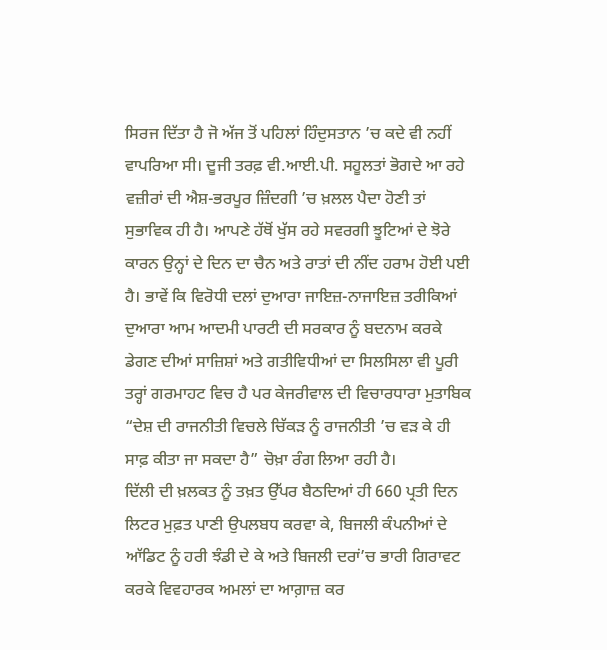ਸਿਰਜ ਦਿੱਤਾ ਹੈ ਜੋ ਅੱਜ ਤੋਂ ਪਹਿਲਾਂ ਹਿੰਦੁਸਤਾਨ ’ਚ ਕਦੇ ਵੀ ਨਹੀਂ ਵਾਪਰਿਆ ਸੀ। ਦੂਜੀ ਤਰਫ਼ ਵੀ.ਆਈ.ਪੀ. ਸਹੂਲਤਾਂ ਭੋਗਦੇ ਆ ਰਹੇ ਵਜ਼ੀਰਾਂ ਦੀ ਐਸ਼-ਭਰਪੂਰ ਜ਼ਿੰਦਗੀ ’ਚ ਖ਼ਲਲ ਪੈਦਾ ਹੋਣੀ ਤਾਂ ਸੁਭਾਵਿਕ ਹੀ ਹੈ। ਆਪਣੇ ਹੱਥੋਂ ਖੁੱਸ ਰਹੇ ਸਵਰਗੀ ਝੂਟਿਆਂ ਦੇ ਝੋਰੇ ਕਾਰਨ ਉਨ੍ਹਾਂ ਦੇ ਦਿਨ ਦਾ ਚੈਨ ਅਤੇ ਰਾਤਾਂ ਦੀ ਨੀਂਦ ਹਰਾਮ ਹੋਈ ਪਈ ਹੈ। ਭਾਵੇਂ ਕਿ ਵਿਰੋਧੀ ਦਲਾਂ ਦੁਆਰਾ ਜਾਇਜ਼-ਨਾਜਾਇਜ਼ ਤਰੀਕਿਆਂ ਦੁਆਰਾ ਆਮ ਆਦਮੀ ਪਾਰਟੀ ਦੀ ਸਰਕਾਰ ਨੂੰ ਬਦਨਾਮ ਕਰਕੇ ਡੇਗਣ ਦੀਆਂ ਸਾਜ਼ਿਸ਼ਾਂ ਅਤੇ ਗਤੀਵਿਧੀਆਂ ਦਾ ਸਿਲਸਿਲਾ ਵੀ ਪੂਰੀ ਤਰ੍ਹਾਂ ਗਰਮਾਹਟ ਵਿਚ ਹੈ ਪਰ ਕੇਜਰੀਵਾਲ ਦੀ ਵਿਚਾਰਧਾਰਾ ਮੁਤਾਬਿਕ “ਦੇਸ਼ ਦੀ ਰਾਜਨੀਤੀ ਵਿਚਲੇ ਚਿੱਕੜ ਨੂੰ ਰਾਜਨੀਤੀ ’ਚ ਵੜ ਕੇ ਹੀ ਸਾਫ਼ ਕੀਤਾ ਜਾ ਸਕਦਾ ਹੈ” ਚੋਖ਼ਾ ਰੰਗ ਲਿਆ ਰਹੀ ਹੈ।
ਦਿੱਲੀ ਦੀ ਖ਼ਲਕਤ ਨੂੰ ਤਖ਼ਤ ਉੱਪਰ ਬੈਠਦਿਆਂ ਹੀ 660 ਪ੍ਰਤੀ ਦਿਨ ਲਿਟਰ ਮੁਫ਼ਤ ਪਾਣੀ ਉਪਲਬਧ ਕਰਵਾ ਕੇ, ਬਿਜਲੀ ਕੰਪਨੀਆਂ ਦੇ ਆੱਡਿਟ ਨੂੰ ਹਰੀ ਝੰਡੀ ਦੇ ਕੇ ਅਤੇ ਬਿਜਲੀ ਦਰਾਂ’ਚ ਭਾਰੀ ਗਿਰਾਵਟ ਕਰਕੇ ਵਿਵਹਾਰਕ ਅਮਲਾਂ ਦਾ ਆਗ਼ਾਜ਼ ਕਰ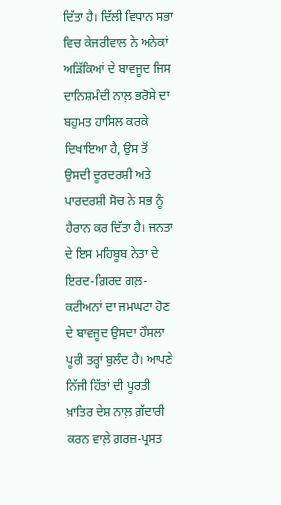ਦਿੱਤਾ ਹੈ। ਦਿੱਲੀ ਵਿਧਾਨ ਸਭਾ ਵਿਚ ਕੇਜਰੀਵਾਲ ਨੇ ਅਨੇਕਾਂ ਅੜਿੱਕਿਆਂ ਦੇ ਬਾਵਜੂਦ ਜਿਸ ਦਾਨਿਸ਼ਮੰਦੀ ਨਾਲ਼ ਭਰੋਸੇ ਦਾ ਬਹੁਮਤ ਹਾਸਿਲ ਕਰਕੇ ਦਿਖਾਇਆ ਹੈ, ਉਸ ਤੋਂ ਉਸਦੀ ਦੂਰਦਰਸ਼ੀ ਅਤੇ ਪਾਰਦਰਸ਼ੀ ਸੋਚ ਨੇ ਸਭ ਨੂੰ ਹੈਰਾਨ ਕਰ ਦਿੱਤਾ ਹੈ। ਜਨਤਾ ਦੇ ਇਸ ਮਹਿਬੂਬ ਨੇਤਾ ਦੇ ਇਰਦ-ਗ਼ਿਰਦ ਗਲ਼-ਕਟੀਅਨਾਂ ਦਾ ਜਮਘਟਾ ਹੋਣ ਦੇ ਬਾਵਜੂਦ ਉਸਦਾ ਹੌਸਲਾ ਪੂਰੀ ਤਰ੍ਹਾਂ ਬੁਲੰਦ ਹੈ। ਆਪਣੇ ਨਿੱਜੀ ਹਿੱਤਾਂ ਦੀ ਪੂਰਤੀ ਖ਼ਾਤਿਰ ਦੇਸ਼ ਨਾਲ਼ ਗ਼ੱਦਾਰੀ ਕਰਨ ਵਾਲ਼ੇ ਗ਼ਰਜ਼-ਪ੍ਰਸਤ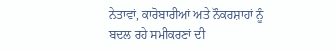ਨੇਤਾਵਾਂ, ਕਾਰੋਬਾਰੀਆਂ ਅਤੇ ਨੌਕਰਸ਼ਾਹਾਂ ਨੂੰ ਬਦਲ ਰਹੇ ਸਮੀਕਰਣਾਂ ਦੀ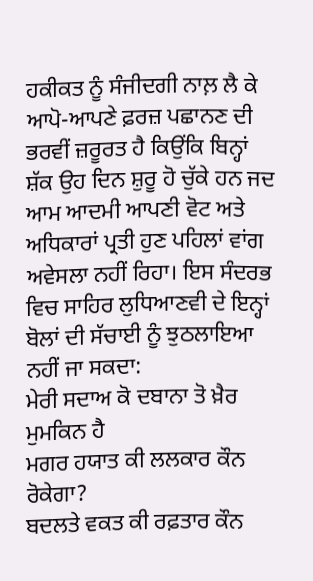ਹਕੀਕਤ ਨੂੰ ਸੰਜੀਦਗੀ ਨਾਲ਼ ਲੈ ਕੇ ਆਪੋ-ਆਪਣੇ ਫ਼ਰਜ਼ ਪਛਾਨਣ ਦੀ ਭਰਵੀਂ ਜ਼ਰੂਰਤ ਹੈ ਕਿਉਂਕਿ ਬਿਨ੍ਹਾਂ ਸ਼ੱਕ ਉਹ ਦਿਨ ਸ਼ੁਰੂ ਹੋ ਚੁੱਕੇ ਹਨ ਜਦ ਆਮ ਆਦਮੀ ਆਪਣੀ ਵੋਟ ਅਤੇ ਅਧਿਕਾਰਾਂ ਪ੍ਰਤੀ ਹੁਣ ਪਹਿਲਾਂ ਵਾਂਗ ਅਵੇਸਲਾ ਨਹੀਂ ਰਿਹਾ। ਇਸ ਸੰਦਰਭ ਵਿਚ ਸਾਹਿਰ ਲੁਧਿਆਣਵੀ ਦੇ ਇਨ੍ਹਾਂ ਬੋਲਾਂ ਦੀ ਸੱਚਾਈ ਨੂੰ ਝੁਠਲਾਇਆ ਨਹੀਂ ਜਾ ਸਕਦਾ:
ਮੇਰੀ ਸਦਾਅ ਕੋ ਦਬਾਨਾ ਤੋ ਖ਼ੈਰ ਮੁਮਕਿਨ ਹੈ
ਮਗਰ ਹਯਾਤ ਕੀ ਲਲਕਾਰ ਕੌਨ ਰੋਕੇਗਾ?
ਬਦਲਤੇ ਵਕਤ ਕੀ ਰਫ਼ਤਾਰ ਕੌਨ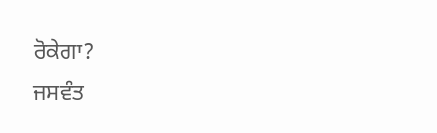ਰੋਕੇਗਾ?
ਜਸਵੰਤ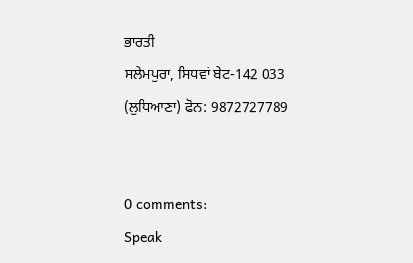ਭਾਰਤੀ
ਸਲੇਮਪੁਰਾ, ਸਿਧਵਾਂ ਬੇਟ-142 033
(ਲੁਧਿਆਣਾ) ਫੋਨ: 9872727789


0 comments:
Speak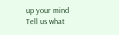up your mind
Tell us what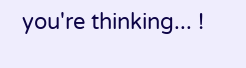you're thinking... !